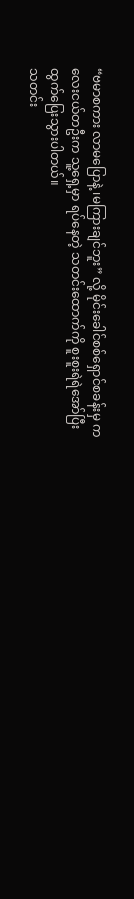“ဗမာစကား လာမပြောနဲ့ ၊မကြားချင်ဘူး” လို့ မိုင်းခေါင်စစ်ရှောင်စခန်းမှ ကလေးငယ်တဦးက သူ့ရှေ့မှာ ရပ်နေတဲ့ သတင်းထောက်ကို စူးစူးရဲရဲအော်ပြီး ထွက်ပြေးသွားပါတယ်။
သတင်း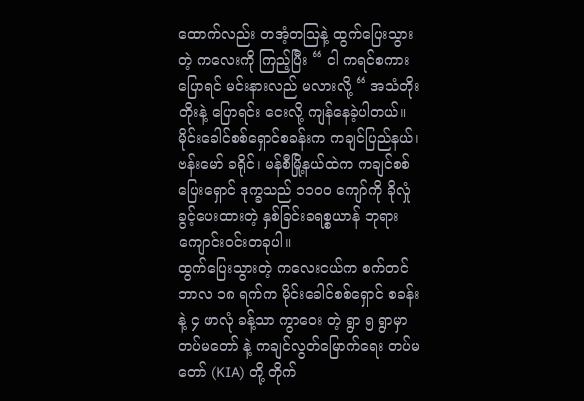ထောက်လည်း တအံ့တသြနဲ့ ထွက်ပြေးသွားတဲ့ ကလေးကို ကြည့်ပြီး “ ငါ ကရင်စကားပြောရင် မင်းနားလည် မလားလို့ “ အသံတိုးတိုးနဲ့ ပြောရင်း ငေးလို့ ကျန်နေခဲ့ပါတယ်။ မိုင်းခေါင်စစ်ရှောင်စခန်းက ကချင်ပြည်နယ်၊ ဗန်းမော် ခရိုင်၊ မန်စီမြို့နယ်ထဲက ကချင်စစ်ပြေးရှောင် ဒုက္ခသည် ၁၁၀၀ ကျော်ကို ခိုလှုံခွင့်ပေးထားတဲ့ နှစ်ခြင်းခရစ္စယာန် ဘုရားကျောင်းဝင်းတခုပါ။
ထွက်ပြေးသွားတဲ့ ကလေးငယ်က စက်တင်ဘာလ ၁၈ ရက်က မိုင်းခေါင်စစ်ရှောင် စခန်းနဲ့ ၄ ဖာလုံ ခန့်သာ ကွာဝေး တဲ့ ရွာ ၅ ရွာမှာ တပ်မတော် နဲ့ ကချင်လွတ်မြောက်ရေး တပ်မတော် (KIA) တို့ တိုက်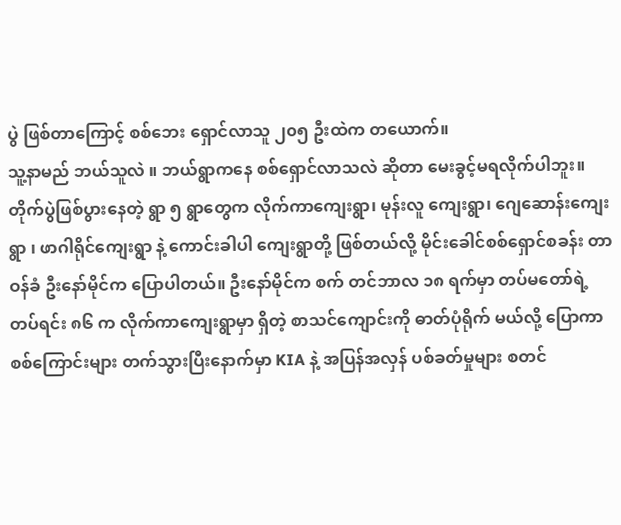ပွဲ ဖြစ်တာကြောင့် စစ်ဘေး ရှောင်လာသူ ၂၀၅ ဦးထဲက တယောက်။
သူ့နာမည် ဘယ်သူလဲ ။ ဘယ်ရွာကနေ စစ်ရှောင်လာသလဲ ဆိုတာ မေးခွင့်မရလိုက်ပါဘူး။
တိုက်ပွဲဖြစ်ပွားနေတဲ့ ရွာ ၅ ရွာတွေက လိုက်ကာကျေးရွာ၊ မုန်းလူ ကျေးရွာ၊ ဂျေဆောန်းကျေးရွာ ၊ ဖာဂါရိုင်ကျေးရွာ နဲ့ ကောင်းခါပါ ကျေးရွာတို့ ဖြစ်တယ်လို့ မိုင်းခေါင်စစ်ရှောင်စခန်း တာဝန်ခံ ဦးနော်မိုင်က ပြောပါတယ်။ ဦးနော်မိုင်က စက် တင်ဘာလ ၁၈ ရက်မှာ တပ်မတော်ရဲ့ တပ်ရင်း ၈၆ က လိုက်ကာကျေးရွာမှာ ရှိတဲ့ စာသင်ကျောင်းကို ဓာတ်ပုံရိုက် မယ်လို့ ပြောကာ စစ်ကြောင်းများ တက်သွားပြီးနောက်မှာ KIA နဲ့ အပြန်အလှန် ပစ်ခတ်မှုများ စတင်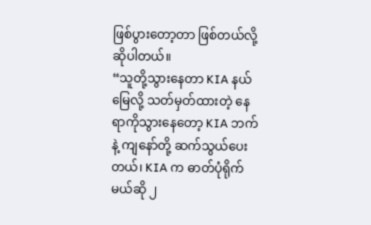ဖြစ်ပွားတော့တာ ဖြစ်တယ်လို့ ဆိုပါတယ်။
“သူတို့သွားနေတာ KIA နယ်မြေလို့ သတ်မှတ်ထားတဲ့ နေရာကိုသွားနေတော့ KIA ဘက်နဲ့ ကျနော်တို့ ဆက်သွယ်ပေး တယ်၊ KIA က ဓာတ်ပုံရိုက်မယ်ဆို ၂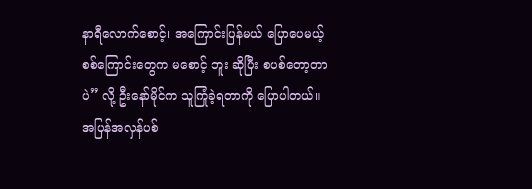နာရီလောက်စောင့်၊ အကြောင်းပြန်မယ် ပြောပေမယ့် စစ်ကြောင်းတွေက မစောင့် ဘူး ဆိုပြီး စပစ်တော့တာပဲ” လို့ ဦးနော်မိုင်က သူကြုံခဲ့ရတာကို ပြောပါတယ်။
အပြန်အလှန်ပစ်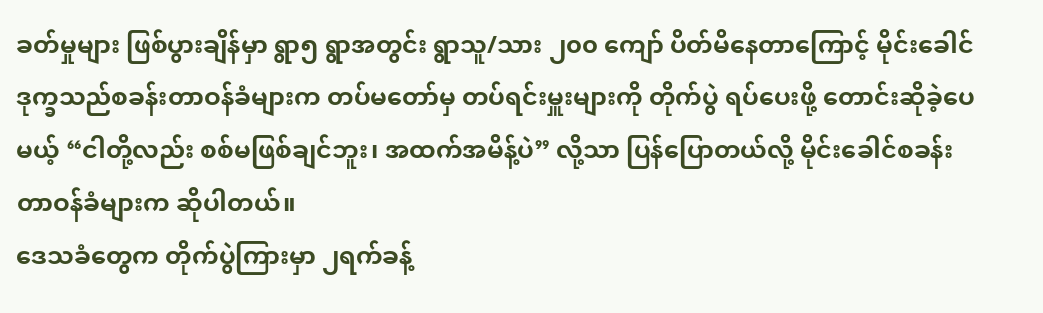ခတ်မှုများ ဖြစ်ပွားချိန်မှာ ရွာ၅ ရွာအတွင်း ရွာသူ/သား ၂၀၀ ကျော် ပိတ်မိနေတာကြောင့် မိုင်းခေါင် ဒုက္ခသည်စခန်းတာဝန်ခံများက တပ်မတော်မှ တပ်ရင်းမှူးများကို တိုက်ပွဲ ရပ်ပေးဖို့ တောင်းဆိုခဲ့ပေမယ့် “ငါတို့လည်း စစ်မဖြစ်ချင်ဘူး၊ အထက်အမိန့်ပဲ” လို့သာ ပြန်ပြောတယ်လို့ မိုင်းခေါင်စခန်း တာဝန်ခံများက ဆိုပါတယ်။
ဒေသခံတွေက တိုက်ပွဲကြားမှာ ၂ရက်ခန့်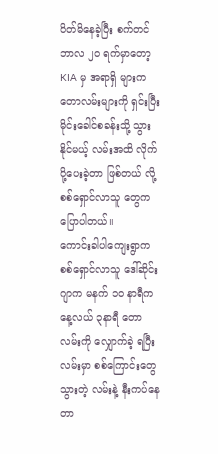ပိတ်မိနေခဲ့ပြီး စက်တင်ဘာလ ၂၀ ရက်မှာတော့ KIA မှ အရာရှိ များက တောလမ်းများကို ရှင်းပြီး မိုင်းခေါင်စခန်းသို့ သွားနိုင်မယ့် လမ်းအထိ လိုက်ပို့ပေးခဲ့တာ ဖြစ်တယ် လို့ စစ်ရှောင်လာသူ တွေက ပြောပါတယ်။
ကောင်းခါပါကျေးရွာက စစ်ရှောင်လာသူ ဒေါ်ဆိုင်းဂျာက မနက် ၁၀ နာရီက နေ့လယ် ၃နာရီ တောလမ်းကို လျှောက်ခဲ့ ရပြီး လမ်းမှာ စစ်ကြောင်းတွေသွားတဲ့ လမ်းနဲ့ နီးကပ်နေတာ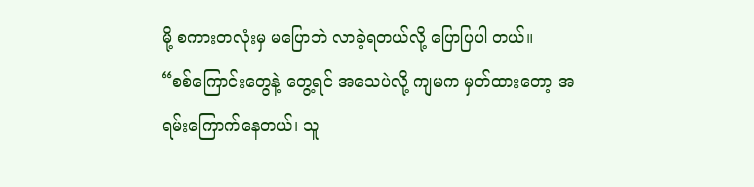မို့ စကားတလုံးမှ မပြောဘဲ လာခဲ့ရတယ်လို့ ပြောပြပါ တယ်။
“စစ်ကြောင်းတွေနဲ့ တွေ့ရင် အသေပဲလို့ ကျမက မှတ်ထားတော့ အရမ်းကြောက်နေတယ်၊ သူ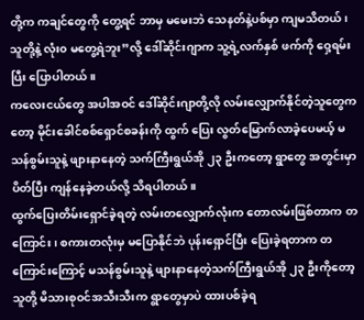တို့က ကချင်တွေကို တွေ့ရင် ဘာမှ မမေးဘဲ သေနတ်နဲ့ပစ်မှာ ကျမသိတယ်၊ သူတို့နဲ့ လုံး၀ မတွေ့ရဲဘူး”လို့ ဒေါ်ဆိုင်းဂျာက သူ့ရဲ့လက်နှစ် ဖက်ကို ဝှေ့ရမ်းပြီး ပြောပါတယ်။
ကလေးငယ်တွေ အပါအဝင် ဒေါ်ဆိုင်းဂျာတို့လို လမ်းလျှောက်နိုင်တဲ့သူတွေကတော့ မိုင်းခေါင်စစ်ရှောင်စခန်းကို ထွက် ပြေး လွတ်မြောက်လာခဲ့ပေမယ့် မသန်စွမ်းသူနဲ့ ဖျားနာနေတဲ့ သက်ကြီးရွယ်အို ၂၃ ဦးကတော့ ရွာတွေ အတွင်းမှာ ပိတ်ပြီး ကျန်နေခဲ့တယ်လို့ သိရပါတယ်။
ထွက်ပြေးတိမ်းရှောင်ခဲ့ရတဲ့ လမ်းတလျှောက်လုံးက တောလမ်းဖြစ်တာက တကြောင်း၊ စကားတလုံးမှ မပြောနိုင်ဘဲ ပုန်းရှောင်ပြီး ပြေးခဲ့ရတာက တကြောင်းကြောင့် မသန်စွမ်းသူနဲ့ ဖျားနာနေတဲ့သက်ကြီးရွယ်အို ၂၃ ဦးကိုတော့ သူတို့ မိသားစုဝင်အသီးသီးက ရွာတွေမှာပဲ ထားပစ်ခဲ့ရ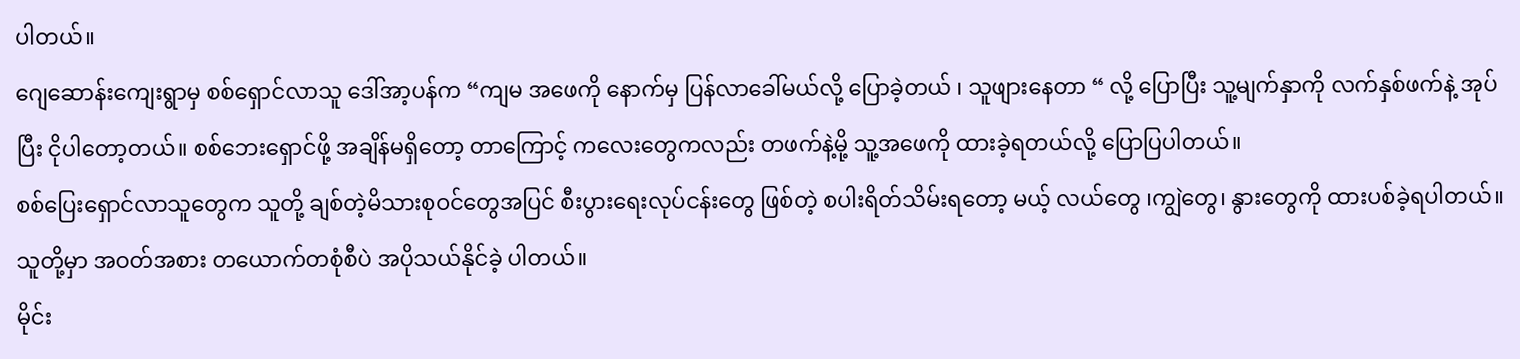ပါတယ်။
ဂျေဆောန်းကျေးရွာမှ စစ်ရှောင်လာသူ ဒေါ်အာ့ပန်က “ကျမ အဖေကို နောက်မှ ပြန်လာခေါ်မယ်လို့ ပြောခဲ့တယ် ၊ သူဖျားနေတာ “ လို့ ပြောပြီး သူ့မျက်နှာကို လက်နှစ်ဖက်နဲ့ အုပ်ပြီး ငိုပါတော့တယ်။ စစ်ဘေးရှောင်ဖို့ အချိန်မရှိတော့ တာကြောင့် ကလေးတွေကလည်း တဖက်နဲ့မို့ သူ့အဖေကို ထားခဲ့ရတယ်လို့ ပြောပြပါတယ်။
စစ်ပြေးရှောင်လာသူတွေက သူတို့ ချစ်တဲ့မိသားစုဝင်တွေအပြင် စီးပွားရေးလုပ်ငန်းတွေ ဖြစ်တဲ့ စပါးရိတ်သိမ်းရတော့ မယ့် လယ်တွေ ၊ကျွဲတွေ၊ နွားတွေကို ထားပစ်ခဲ့ရပါတယ်။ သူတို့မှာ အဝတ်အစား တယောက်တစုံစီပဲ အပိုသယ်နိုင်ခဲ့ ပါတယ်။
မိုင်း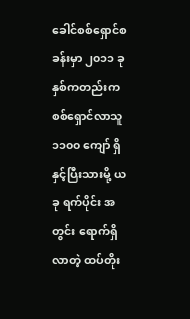ခေါင်စစ်ရှောင်စခန်းမှာ ၂၀၁၁ ခုနှစ်ကတည်းက စစ်ရှောင်လာသူ ၁၁၀၀ ကျော် ရှိနှင့်ပြီးသားမို့ ယခု ရက်ပိုင်း အ တွင်း ရောက်ရှိလာတဲ့ ထပ်တိုး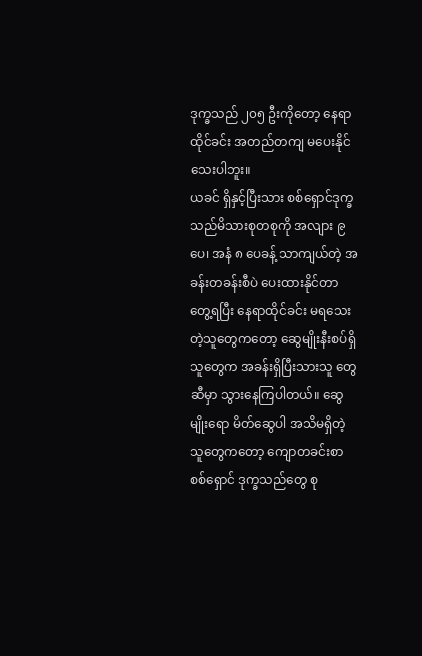ဒုက္ခသည် ၂၀၅ ဦးကိုတော့ နေရာထိုင်ခင်း အတည်တကျ မပေးနိုင်သေးပါဘူး။
ယခင် ရှိနှင့်ပြီးသား စစ်ရှောင်ဒုက္ခသည်မိသားစုတစုကို အလျား ၉ ပေ၊ အနံ ၈ ပေခန့် သာကျယ်တဲ့ အခန်းတခန်းစီပဲ ပေးထားနိုင်တာ တွေ့ရပြီး နေရာထိုင်ခင်း မရသေးတဲ့သူတွေကတော့ ဆွေမျိုးနီးစပ်ရှိသူတွေက အခန်းရှိပြီးသားသူ တွေဆီမှာ သွားနေကြပါတယ်။ ဆွေမျိုးရော မိတ်ဆွေပါ အသိမရှိတဲ့သူတွေကတော့ ကျောတခင်းစာ စစ်ရှောင် ဒုက္ခသည်တွေ စု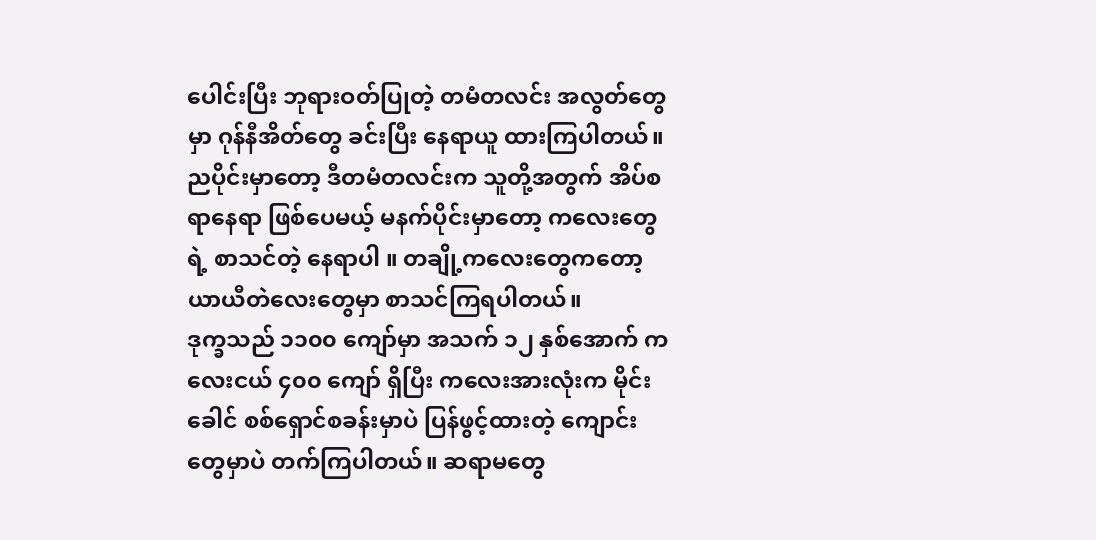ပေါင်းပြီး ဘုရားဝတ်ပြုတဲ့ တမံတလင်း အလွတ်တွေမှာ ဂုန်နီအိတ်တွေ ခင်းပြီး နေရာယူ ထားကြပါတယ်။
ညပိုင်းမှာတော့ ဒီတမံတလင်းက သူတို့အတွက် အိပ်စရာနေရာ ဖြစ်ပေမယ့် မနက်ပိုင်းမှာတော့ ကလေးတွေရဲ့ စာသင်တဲ့ နေရာပါ ။ တချို့ကလေးတွေကတော့ ယာယီတဲလေးတွေမှာ စာသင်ကြရပါတယ်။
ဒုက္ခသည် ၁၁၀၀ ကျော်မှာ အသက် ၁၂ နှစ်အောက် ကလေးငယ် ၄၀၀ ကျော် ရှိပြီး ကလေးအားလုံးက မိုင်းခေါင် စစ်ရှောင်စခန်းမှာပဲ ပြန်ဖွင့်ထားတဲ့ ကျောင်းတွေမှာပဲ တက်ကြပါတယ်။ ဆရာမတွေ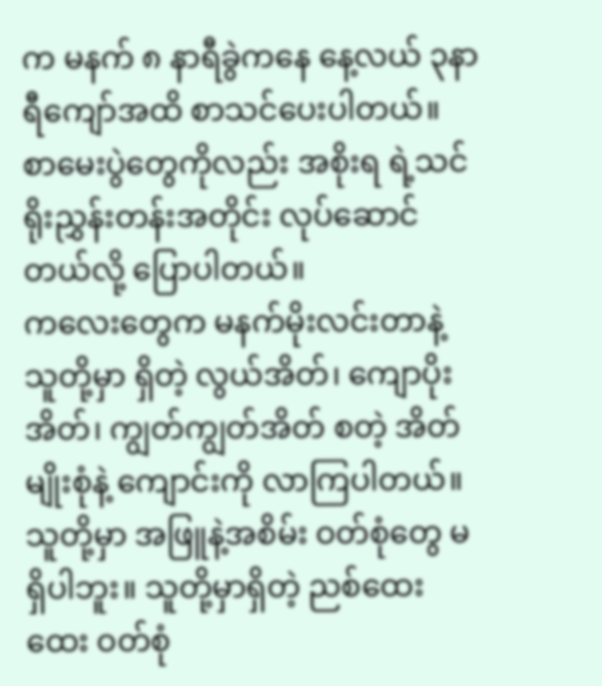က မနက် ၈ နာရီခွဲကနေ နေ့လယ် ၃နာရီကျော်အထိ စာသင်ပေးပါတယ်။ စာမေးပွဲတွေကိုလည်း အစိုးရ ရဲ့သင်ရိုးညွှန်းတန်းအတိုင်း လုပ်ဆောင်တယ်လို့ ပြောပါတယ်။
ကလေးတွေက မနက်မိုးလင်းတာနဲ့ သူတို့မှာ ရှိတဲ့ လွယ်အိတ်၊ ကျောပိုးအိတ်၊ ကျွတ်ကျွတ်အိတ် စတဲ့ အိတ်မျိုးစုံနဲ့ ကျောင်းကို လာကြပါတယ်။ သူတို့မှာ အဖြူနဲ့အစိမ်း ဝတ်စုံတွေ မရှိပါဘူး။ သူတို့မှာရှိတဲ့ ညစ်ထေးထေး ဝတ်စုံ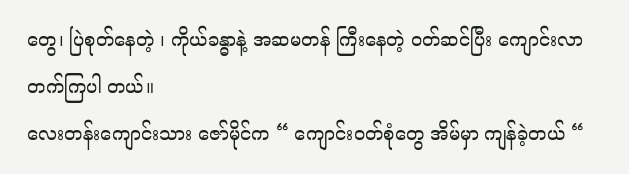တွေ၊ ပြဲစုတ်နေတဲ့ ၊ ကိုယ်ခန္ဓာနဲ့ အဆမတန် ကြီးနေတဲ့ ဝတ်ဆင်ပြီး ကျောင်းလာတက်ကြပါ တယ်။
လေးတန်းကျောင်းသား ဇော်မိုင်က “ ကျောင်းဝတ်စုံတွေ အိမ်မှာ ကျန်ခဲ့တယ် “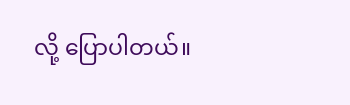လို့ ပြောပါတယ်။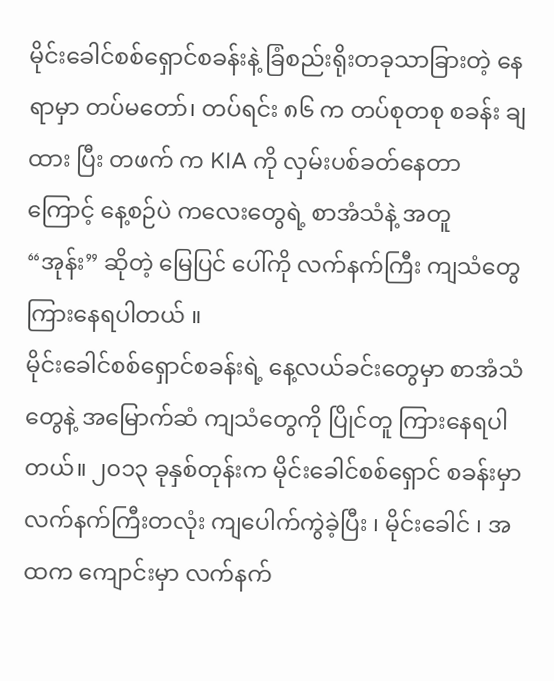မိုင်းခေါင်စစ်ရှောင်စခန်းနဲ့ ခြံစည်းရိုးတခုသာခြားတဲ့ နေရာမှာ တပ်မတော်၊ တပ်ရင်း ၈၆ က တပ်စုတစု စခန်း ချထား ပြီး တဖက် က KIA ကို လှမ်းပစ်ခတ်နေတာကြောင့် နေ့စဉ်ပဲ ကလေးတွေရဲ့ စာအံသံနဲ့ အတူ “အုန်း” ဆိုတဲ့ မြေပြင် ပေါ်ကို လက်နက်ကြီး ကျသံတွေ ကြားနေရပါတယ် ။
မိုင်းခေါင်စစ်ရှောင်စခန်းရဲ့ နေ့လယ်ခင်းတွေမှာ စာအံသံတွေနဲ့ အမြောက်ဆံ ကျသံတွေကို ပြိုင်တူ ကြားနေရပါတယ်။ ၂၀၁၃ ခုနှစ်တုန်းက မိုင်းခေါင်စစ်ရှောင် စခန်းမှာ လက်နက်ကြီးတလုံး ကျပေါက်ကွဲခဲ့ပြီး ၊ မိုင်းခေါင် ၊ အထက ကျောင်းမှာ လက်နက်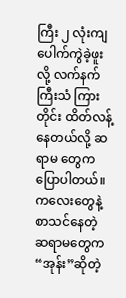ကြီး ၂ လုံးကျ ပေါက်ကွဲခဲ့ဖူးလို့ လက်နက်ကြီးသံ ကြားတိုင်း ထိတ်လန့် နေတယ်လို့ ဆရာမ တွေက ပြောပါတယ်။
ကလေးတွေနဲ့စာသင်နေတဲ့ ဆရာမတွေက “အုန်း”ဆိုတဲ့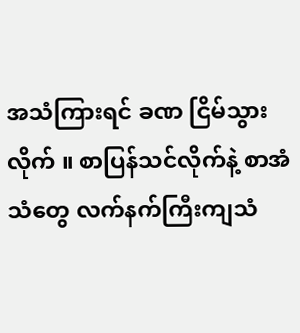အသံကြားရင် ခဏ ငြိမ်သွားလိုက် ။ စာပြန်သင်လိုက်နဲ့ စာအံသံတွေ လက်နက်ကြီးကျသံ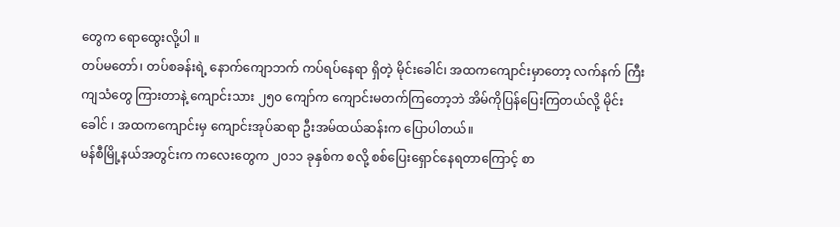တွေက ရောထွေးလို့ပါ ။
တပ်မတော်၊ တပ်စခန်းရဲ့ နောက်ကျောဘက် ကပ်ရပ်နေရာ ရှိတဲ့ မိုင်းခေါင်၊ အထကကျောင်းမှာတော့ လက်နက် ကြီးကျသံတွေ ကြားတာနဲ့ ကျောင်းသား ၂၅၀ ကျော်က ကျောင်းမတက်ကြတော့ဘဲ အိမ်ကိုပြန်ပြေးကြတယ်လို့ မိုင်းခေါင် ၊ အထကကျောင်းမှ ကျောင်းအုပ်ဆရာ ဦးအမ်ထယ်ဆန်းက ပြောပါတယ်။
မန်စီမြို့နယ်အတွင်းက ကလေးတွေက ၂၀၁၁ ခုနှစ်က စလို့ စစ်ပြေးရှောင်နေရတာကြောင့် စာ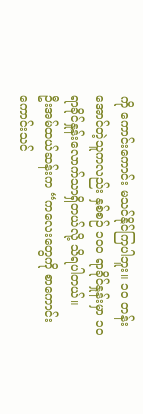ကို ကောင်းကောင်း မသင်နိုင်ကြပါဘူး။ ၁၀ တန်းအောင်တဲ့သူကလည်း နှစ်စဉ် ၁၀၀ ရာခိုင်နှုန်းမှာ ၁၀ ရာခိုင်နှုန်းလောက်သာရှိတယ်လို့ သိရပါတယ်။
ဦးအမ်ထယ်ဆန်းက “ကလေးတွေကို စာကောင်းကောင်းသင်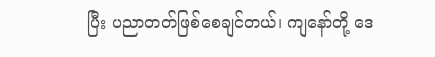ပြီး ပညာတတ်ဖြစ်စေချင်တယ်၊ ကျနော်တို့ ဒေ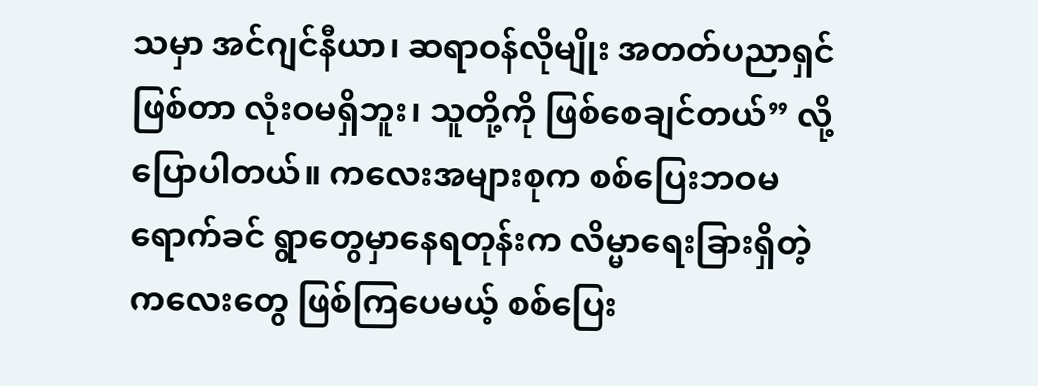သမှာ အင်ဂျင်နီယာ၊ ဆရာဝန်လိုမျိုး အတတ်ပညာရှင် ဖြစ်တာ လုံးဝမရှိဘူး၊ သူတို့ကို ဖြစ်စေချင်တယ်” လို့ ပြောပါတယ်။ ကလေးအများစုက စစ်ပြေးဘဝမရောက်ခင် ရွာတွေမှာနေရတုန်းက လိမ္မာရေးခြားရှိတဲ့ ကလေးတွေ ဖြစ်ကြပေမယ့် စစ်ပြေး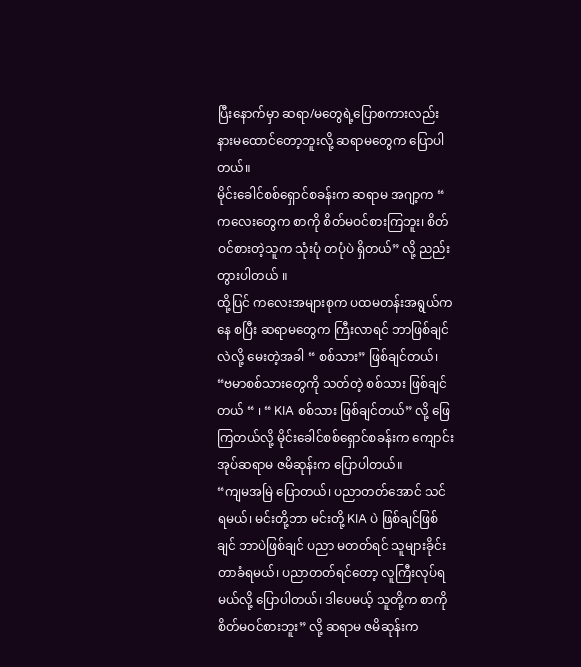ပြီးနောက်မှာ ဆရာ/မတွေရဲ့ပြောစကားလည်း နားမထောင်တော့ဘူးလို့ ဆရာမတွေက ပြောပါတယ်။
မိုင်းခေါင်စစ်ရှောင်စခန်းက ဆရာမ အဂျာ့က “ ကလေးတွေက စာကို စိတ်မဝင်စားကြဘူး၊ စိတ်ဝင်စားတဲ့သူက သုံးပုံ တပုံပဲ ရှိတယ်” လို့ ညည်းတွားပါတယ် ။
ထို့ပြင် ကလေးအများစုက ပထမတန်းအရွယ်ကနေ စပြီး ဆရာမတွေက ကြီးလာရင် ဘာဖြစ်ချင်လဲလို့ မေးတဲ့အခါ “ စစ်သား” ဖြစ်ချင်တယ်၊ “ဗမာစစ်သားတွေကို သတ်တဲ့ စစ်သား ဖြစ်ချင်တယ် “ ၊ “ KIA စစ်သား ဖြစ်ချင်တယ်” လို့ ဖြေ ကြတယ်လို့ မိုင်းခေါင်စစ်ရှောင်စခန်းက ကျောင်းအုပ်ဆရာမ ဇမိဆုန်းက ပြောပါတယ်။
“ကျမအမြဲ ပြောတယ်၊ ပညာတတ်အောင် သင်ရမယ်၊ မင်းတို့ဘာ မင်းတို့ KIA ပဲ ဖြစ်ချင်ဖြစ်ချင် ဘာပဲဖြစ်ချင် ပညာ မတတ်ရင် သူများခိုင်းတာခံရမယ်၊ ပညာတတ်ရင်တော့ လူကြီးလုပ်ရမယ်လို့ ပြောပါတယ်၊ ဒါပေမယ့် သူတို့က စာကို စိတ်မဝင်စားဘူး” လို့ ဆရာမ ဇမိဆုန်းက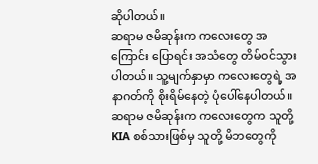ဆိုပါတယ်။
ဆရာမ ဇမိဆုန်းက ကလေးတွေ အကြောင်း ပြောရင်း အသံတွေ တိမ်ဝင်သွားပါတယ်။ သူ့မျက်နှာမှာ ကလေးတွေရဲ့ အနာဂတ်ကို စိုးရိမ်နေတဲ့ ပုံပေါ်နေပါတယ်။
ဆရာမ ဇမိဆုန်းက ကလေးတွေက သူတို့ KIA စစ်သားဖြစ်မှ သူတို့ မိဘတွေကို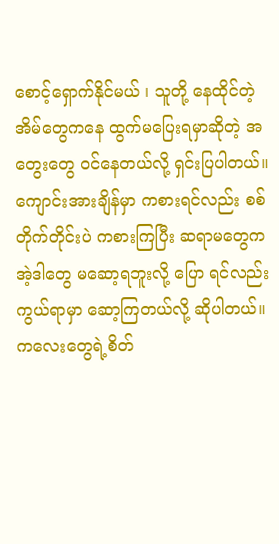စောင့်ရှောက်နိုင်မယ် ၊ သူတို့ နေထိုင်တဲ့ အိမ်တွေကနေ ထွက်မပြေးရမှာဆိုတဲ့ အတွေးတွေ ဝင်နေတယ်လို့ ရှင်းပြပါတယ်။
ကျောင်းအားချိန်မှာ ကစားရင်လည်း စစ်တိုက်တိုင်းပဲ ကစားကြပြီး ဆရာမတွေက အဲ့ဒါတွေ မဆော့ရဘူးလို့ ပြော ရင်လည်း ကွယ်ရာမှာ ဆော့ကြတယ်လို့ ဆိုပါတယ်။ ကလေးတွေရဲ့စိတ်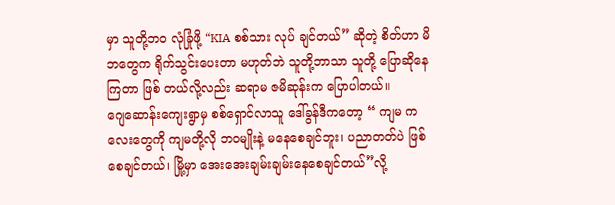မှာ သူတို့ဘ၀ လုံခြုံဖို့ “KIA စစ်သား လုပ် ချင်တယ်” ဆိုတဲ့ စိတ်ဟာ မိဘတွေက ရိုက်သွင်းပေးတာ မဟုတ်ဘဲ သူတို့ဘာသာ သူတို့ ပြောဆိုနေကြတာ ဖြစ် တယ်လို့လည်း ဆရာမ ဇမိဆုန်းက ပြောပါတယ်။
ဂျေဆောန်းကျေးရွာမှ စစ်ရှောင်လာသူ ဒေါ်ခွန်ဒီကတော့ “ ကျမ ကလေးတွေကို ကျမတို့လို ဘဝမျိုးနဲ့ မနေစေချင်ဘူး၊ ပညာတတ်ပဲ ဖြစ်စေချင်တယ်၊ မြို့မှာ အေးအေးချမ်းချမ်းနေစေချင်တယ်”လို့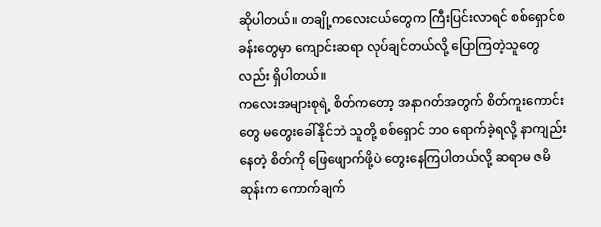ဆိုပါတယ်။ တချို့ကလေးငယ်တွေက ကြီးပြင်းလာရင် စစ်ရှောင်စခန်းတွေမှာ ကျောင်းဆရာ လုပ်ချင်တယ်လို့ ပြောကြတဲ့သူတွေလည်း ရှိပါတယ်။
ကလေးအများစုရဲ့ စိတ်ကတော့ အနာဂတ်အတွက် စိတ်ကူးကောင်းတွေ မတွေးခေါ်နိုင်ဘဲ သူတို့ စစ်ရှောင် ဘ၀ ရောက်ခဲ့ရလို့ နာကျည်းနေတဲ့ စိတ်ကို ဖြေဖျောက်ဖို့ပဲ တွေးနေကြပါတယ်လို့ ဆရာမ ဇမိဆုန်းက ကောက်ချက်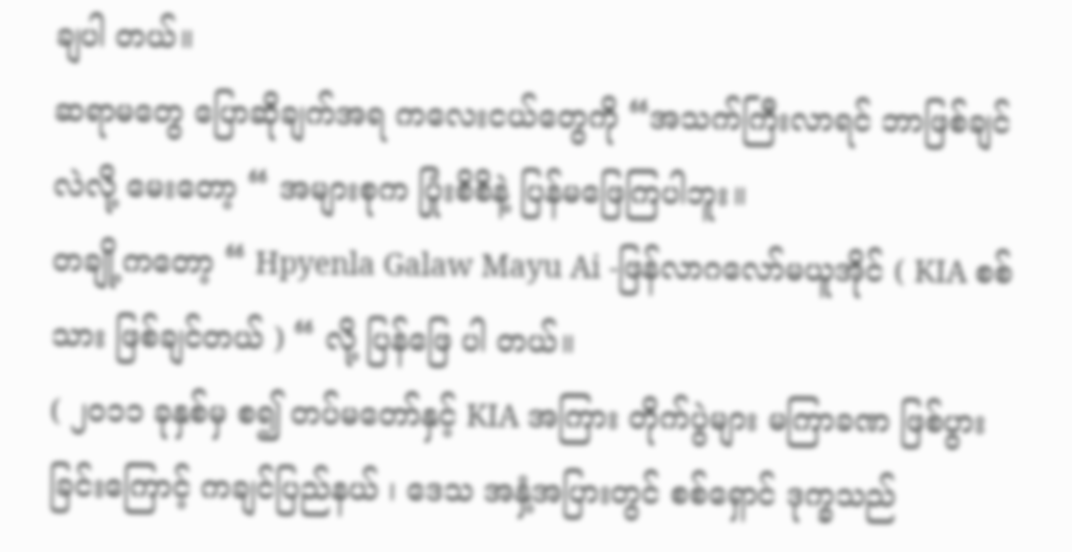ချပါ တယ်။
ဆရာမတွေ ပြောဆိုချက်အရ ကလေးငယ်တွေကို “အသက်ကြီးလာရင် ဘာဖြစ်ချင်လဲလို့ မေးတော့ “ အများစုက ပြုံးစိစိနဲ့ ပြန်မဖြေကြပါဘူး။
တချို့ကတော့ “ Hpyenla Galaw Mayu Ai -ဖြန်လာဂလော်မယူအိုင် ( KIA စစ်သား ဖြစ်ချင်တယ် ) “ လို့ ပြန်ဖြေ ပါ တယ်။
( ၂၀၁၁ ခုနှစ်မှ စ၍ တပ်မတော်နှင့် KIA အကြား တိုက်ပွဲများ မကြာခဏ ဖြစ်ပွားခြင်းကြောင့် ကချင်ပြည်နယ် ၊ ဒေသ အနှံ့အပြားတွင် စစ်ရှောင် ဒုက္ခသည်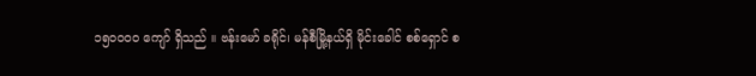၁၅၀၀၀၀ ကျော် ရှိသည် ။ ဗန်းမော် ခရိုင်၊ မန်စီမြို့နယ်ရှိ မိုင်းခေါင် စစ်ရှောင် စ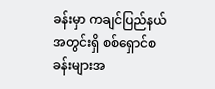ခန်းမှာ ကချင်ပြည်နယ်အတွင်းရှိ စစ်ရှောင်စခန်းများအ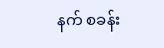နက် စခန်း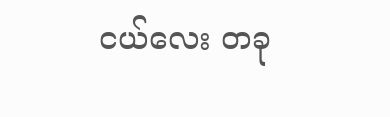ငယ်လေး တခု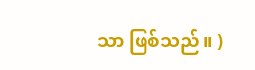သာ ဖြစ်သည်။ )